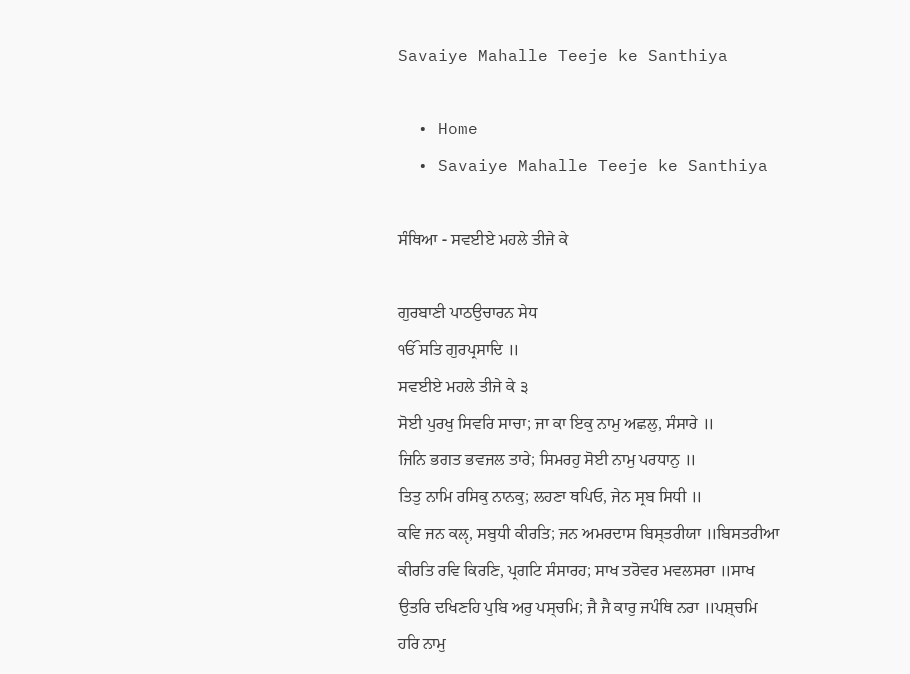Savaiye Mahalle Teeje ke Santhiya

  • Home
  • Savaiye Mahalle Teeje ke Santhiya

ਸੰਥਿਆ - ਸਵਈਏ ਮਹਲੇ ਤੀਜੇ ਕੇ

ਗੁਰਬਾਣੀ ਪਾਠਉਚਾਰਨ ਸੇਧ
ੴ ਸਤਿ ਗੁਰਪ੍ਰਸਾਦਿ ॥
ਸਵਈਏ ਮਹਲੇ ਤੀਜੇ ਕੇ ੩
ਸੋਈ ਪੁਰਖੁ ਸਿਵਰਿ ਸਾਚਾ; ਜਾ ਕਾ ਇਕੁ ਨਾਮੁ ਅਛਲੁ, ਸੰਸਾਰੇ ॥
ਜਿਨਿ ਭਗਤ ਭਵਜਲ ਤਾਰੇ; ਸਿਮਰਹੁ ਸੋਈ ਨਾਮੁ ਪਰਧਾਨੁ ॥
ਤਿਤੁ ਨਾਮਿ ਰਸਿਕੁ ਨਾਨਕੁ; ਲਹਣਾ ਥਪਿਓ, ਜੇਨ ਸ੍ਰਬ ਸਿਧੀ ॥
ਕਵਿ ਜਨ ਕਲੵ, ਸਬੁਧੀ ਕੀਰਤਿ; ਜਨ ਅਮਰਦਾਸ ਬਿਸ੍ਤਰੀਯਾ ॥ਬਿਸਤਰੀਆ
ਕੀਰਤਿ ਰਵਿ ਕਿਰਣਿ, ਪ੍ਰਗਟਿ ਸੰਸਾਰਹ; ਸਾਖ ਤਰੋਵਰ ਮਵਲਸਰਾ ॥ਸਾਖ
ਉਤਰਿ ਦਖਿਣਹਿ ਪੁਬਿ ਅਰੁ ਪਸ੍ਚਮਿ; ਜੈ ਜੈ ਕਾਰੁ ਜਪੰਥਿ ਨਰਾ ॥ਪਸ਼੍ਚਮਿ
ਹਰਿ ਨਾਮੁ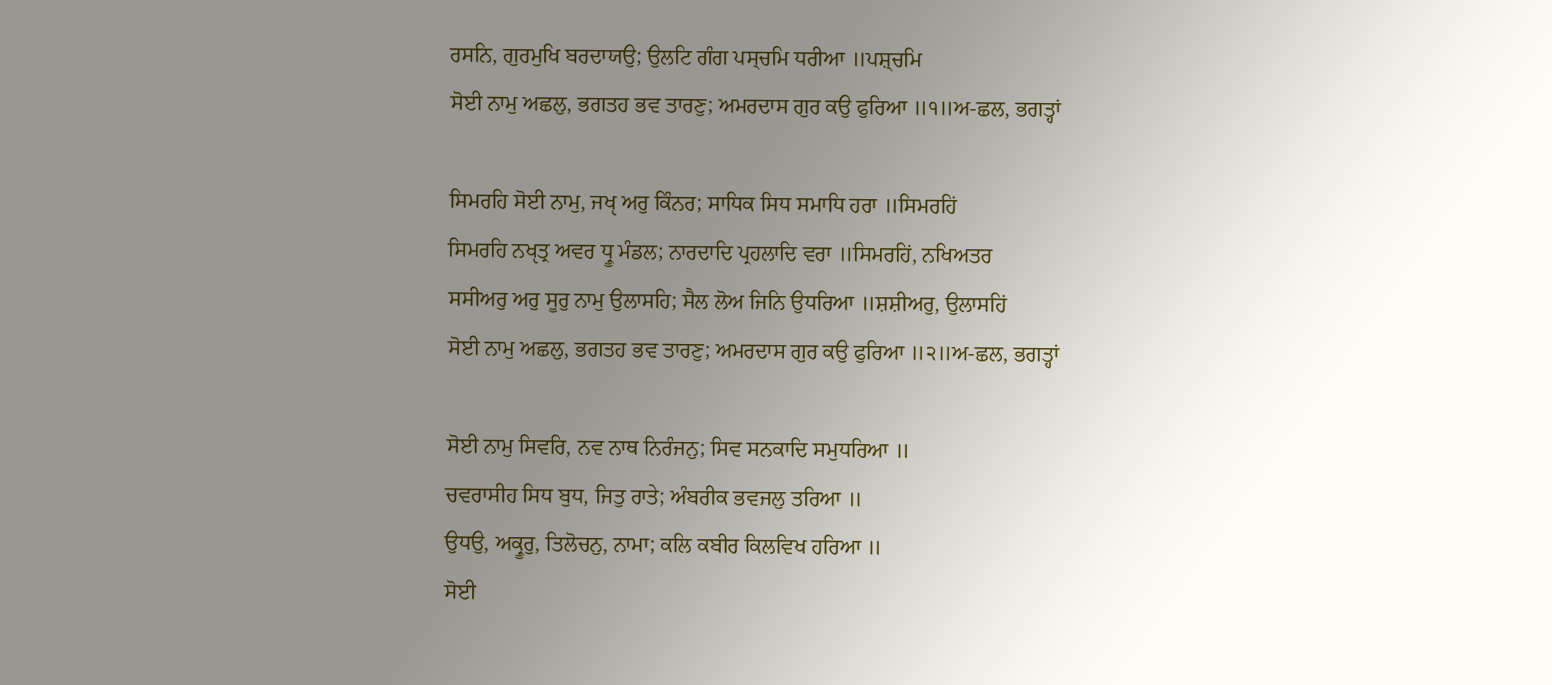ਰਸਨਿ, ਗੁਰਮੁਖਿ ਬਰਦਾਯਉ; ਉਲਟਿ ਗੰਗ ਪਸ੍ਚਮਿ ਧਰੀਆ ॥ਪਸ਼੍ਚਮਿ
ਸੋਈ ਨਾਮੁ ਅਛਲੁ, ਭਗਤਹ ਭਵ ਤਾਰਣੁ; ਅਮਰਦਾਸ ਗੁਰ ਕਉ ਫੁਰਿਆ ॥੧॥ਅ-ਛਲ, ਭਗਤ੍ਹਾਂ

ਸਿਮਰਹਿ ਸੋਈ ਨਾਮੁ, ਜਖੵ ਅਰੁ ਕਿੰਨਰ; ਸਾਧਿਕ ਸਿਧ ਸਮਾਧਿ ਹਰਾ ॥ਸਿਮਰਹਿਂ
ਸਿਮਰਹਿ ਨਖੵਤ੍ਰ ਅਵਰ ਧ੍ਰੂ ਮੰਡਲ; ਨਾਰਦਾਦਿ ਪ੍ਰਹਲਾਦਿ ਵਰਾ ॥ਸਿਮਰਹਿਂ, ਨਖਿਅਤਰ
ਸਸੀਅਰੁ ਅਰੁ ਸੂਰੁ ਨਾਮੁ ਉਲਾਸਹਿ; ਸੈਲ ਲੋਅ ਜਿਨਿ ਉਧਰਿਆ ॥ਸ਼ਸ਼ੀਅਰੁ, ਉਲਾਸਹਿਂ
ਸੋਈ ਨਾਮੁ ਅਛਲੁ, ਭਗਤਹ ਭਵ ਤਾਰਣੁ; ਅਮਰਦਾਸ ਗੁਰ ਕਉ ਫੁਰਿਆ ॥੨॥ਅ-ਛਲ, ਭਗਤ੍ਹਾਂ

ਸੋਈ ਨਾਮੁ ਸਿਵਰਿ, ਨਵ ਨਾਥ ਨਿਰੰਜਨੁ; ਸਿਵ ਸਨਕਾਦਿ ਸਮੁਧਰਿਆ ॥
ਚਵਰਾਸੀਹ ਸਿਧ ਬੁਧ, ਜਿਤੁ ਰਾਤੇ; ਅੰਬਰੀਕ ਭਵਜਲੁ ਤਰਿਆ ॥
ਉਧਉ, ਅਕ੍ਰੂਰੁ, ਤਿਲੋਚਨੁ, ਨਾਮਾ; ਕਲਿ ਕਬੀਰ ਕਿਲਵਿਖ ਹਰਿਆ ॥
ਸੋਈ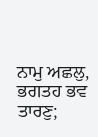ਨਾਮੁ ਅਛਲੁ, ਭਗਤਹ ਭਵ ਤਾਰਣੁ;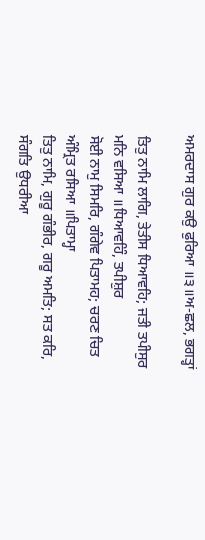ਅਮਰਦਾਸ ਗੁਰ ਕਉ ਫੁਰਿਆ ॥੩॥ਅ-ਛਲ, ਭਗਤ੍ਹਾਂ

ਤਿਤੁ ਨਾਮਿ ਲਾਗਿ, ਤੇਤੀਸ ਧਿਆਵਹਿ; ਜਤੀ ਤਪੀਸੁਰ ਮਨਿ ਵਸਿਆ ॥ਧਿਆਵਹਿੰ, ਤਪੀਸ਼ੁਰ
ਸੋਈ ਨਾਮੁ ਸਿਮਰਿ, ਗੰਗੇਵ ਪਿਤਾਮਹ; ਚਰਣ ਚਿਤ ਅੰਮ੍ਰਿਤ ਰਸਿਆ ॥ਪਿਤਾਮ੍ਹਾ
ਤਿਤੁ ਨਾਮਿ, ਗੁਰੂ ਗੰਭੀਰ, ਗਰੂ ਅਮਤਿ; ਸਤ ਕਰਿ, ਸੰਗਤਿ ਉਧਰੀਆ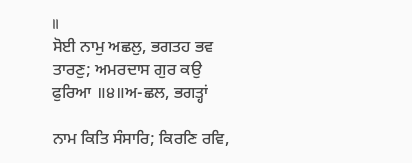॥
ਸੋਈ ਨਾਮੁ ਅਛਲੁ, ਭਗਤਹ ਭਵ ਤਾਰਣੁ; ਅਮਰਦਾਸ ਗੁਰ ਕਉ ਫੁਰਿਆ ॥੪॥ਅ-ਛਲ, ਭਗਤ੍ਹਾਂ

ਨਾਮ ਕਿਤਿ ਸੰਸਾਰਿ; ਕਿਰਣਿ ਰਵਿ,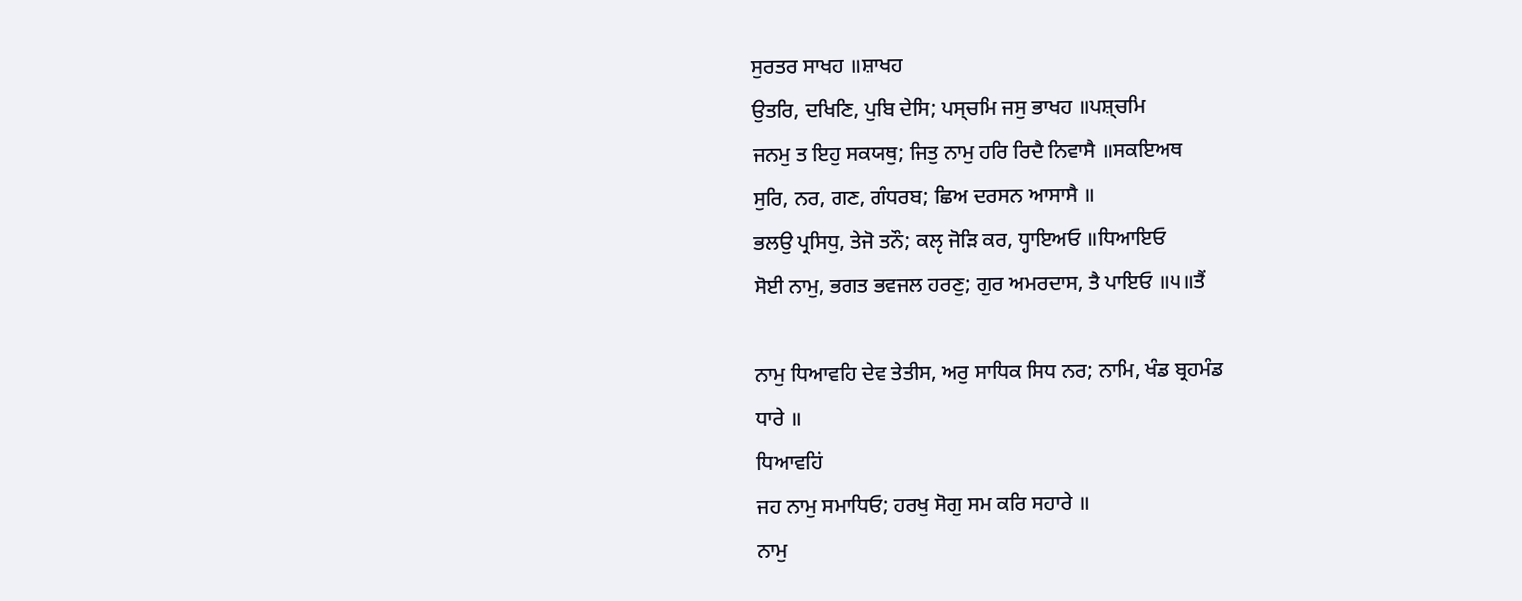ਸੁਰਤਰ ਸਾਖਹ ॥ਸ਼ਾਖਹ
ਉਤਰਿ, ਦਖਿਣਿ, ਪੁਬਿ ਦੇਸਿ; ਪਸ੍ਚਮਿ ਜਸੁ ਭਾਖਹ ॥ਪਸ਼੍ਚਮਿ
ਜਨਮੁ ਤ ਇਹੁ ਸਕਯਥੁ; ਜਿਤੁ ਨਾਮੁ ਹਰਿ ਰਿਦੈ ਨਿਵਾਸੈ ॥ਸਕਇਅਥ
ਸੁਰਿ, ਨਰ, ਗਣ, ਗੰਧਰਬ; ਛਿਅ ਦਰਸਨ ਆਸਾਸੈ ॥
ਭਲਉ ਪ੍ਰਸਿਧੁ, ਤੇਜੋ ਤਨੌ; ਕਲੵ ਜੋੜਿ ਕਰ, ਧ੍ਹਾਇਅਓ ॥ਧਿਆਇਓ
ਸੋਈ ਨਾਮੁ, ਭਗਤ ਭਵਜਲ ਹਰਣੁ; ਗੁਰ ਅਮਰਦਾਸ, ਤੈ ਪਾਇਓ ॥੫॥ਤੈਂ

ਨਾਮੁ ਧਿਆਵਹਿ ਦੇਵ ਤੇਤੀਸ, ਅਰੁ ਸਾਧਿਕ ਸਿਧ ਨਰ; ਨਾਮਿ, ਖੰਡ ਬ੍ਰਹਮੰਡ
ਧਾਰੇ ॥
ਧਿਆਵਹਿਂ
ਜਹ ਨਾਮੁ ਸਮਾਧਿਓ; ਹਰਖੁ ਸੋਗੁ ਸਮ ਕਰਿ ਸਹਾਰੇ ॥
ਨਾਮੁ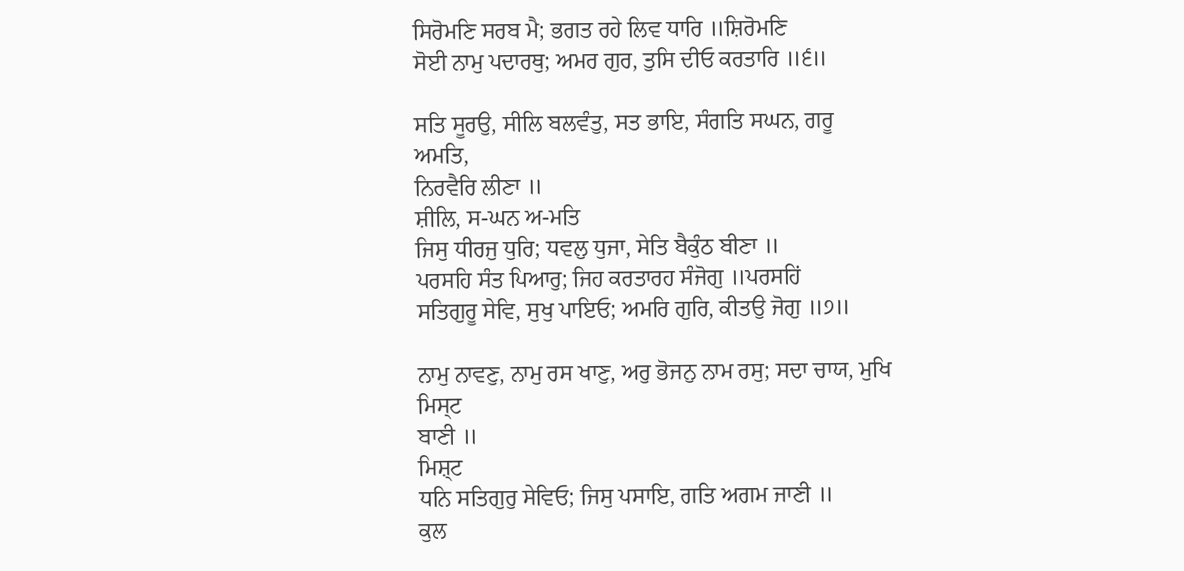ਸਿਰੋਮਣਿ ਸਰਬ ਮੈ; ਭਗਤ ਰਹੇ ਲਿਵ ਧਾਰਿ ॥ਸ਼ਿਰੋਮਣਿ
ਸੋਈ ਨਾਮੁ ਪਦਾਰਥੁ; ਅਮਰ ਗੁਰ, ਤੁਸਿ ਦੀਓ ਕਰਤਾਰਿ ॥੬॥

ਸਤਿ ਸੂਰਉ, ਸੀਲਿ ਬਲਵੰਤੁ, ਸਤ ਭਾਇ, ਸੰਗਤਿ ਸਘਨ, ਗਰੂ ਅਮਤਿ,
ਨਿਰਵੈਰਿ ਲੀਣਾ ॥
ਸ਼ੀਲਿ, ਸ-ਘਨ ਅ-ਮਤਿ
ਜਿਸੁ ਧੀਰਜੁ ਧੁਰਿ; ਧਵਲੁ ਧੁਜਾ, ਸੇਤਿ ਬੈਕੁੰਠ ਬੀਣਾ ॥
ਪਰਸਹਿ ਸੰਤ ਪਿਆਰੁ; ਜਿਹ ਕਰਤਾਰਹ ਸੰਜੋਗੁ ॥ਪਰਸਹਿਂ
ਸਤਿਗੁਰੂ ਸੇਵਿ, ਸੁਖੁ ਪਾਇਓ; ਅਮਰਿ ਗੁਰਿ, ਕੀਤਉ ਜੋਗੁ ॥੭॥

ਨਾਮੁ ਨਾਵਣੁ, ਨਾਮੁ ਰਸ ਖਾਣੁ, ਅਰੁ ਭੋਜਨੁ ਨਾਮ ਰਸੁ; ਸਦਾ ਚਾਯ, ਮੁਖਿ ਮਿਸ੍ਟ
ਬਾਣੀ ॥
ਮਿਸ਼੍ਟ
ਧਨਿ ਸਤਿਗੁਰੁ ਸੇਵਿਓ; ਜਿਸੁ ਪਸਾਇ, ਗਤਿ ਅਗਮ ਜਾਣੀ ॥
ਕੁਲ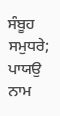ਸੰਬੂਹ ਸਮੁਧਰੇ; ਪਾਯਉ ਨਾਮ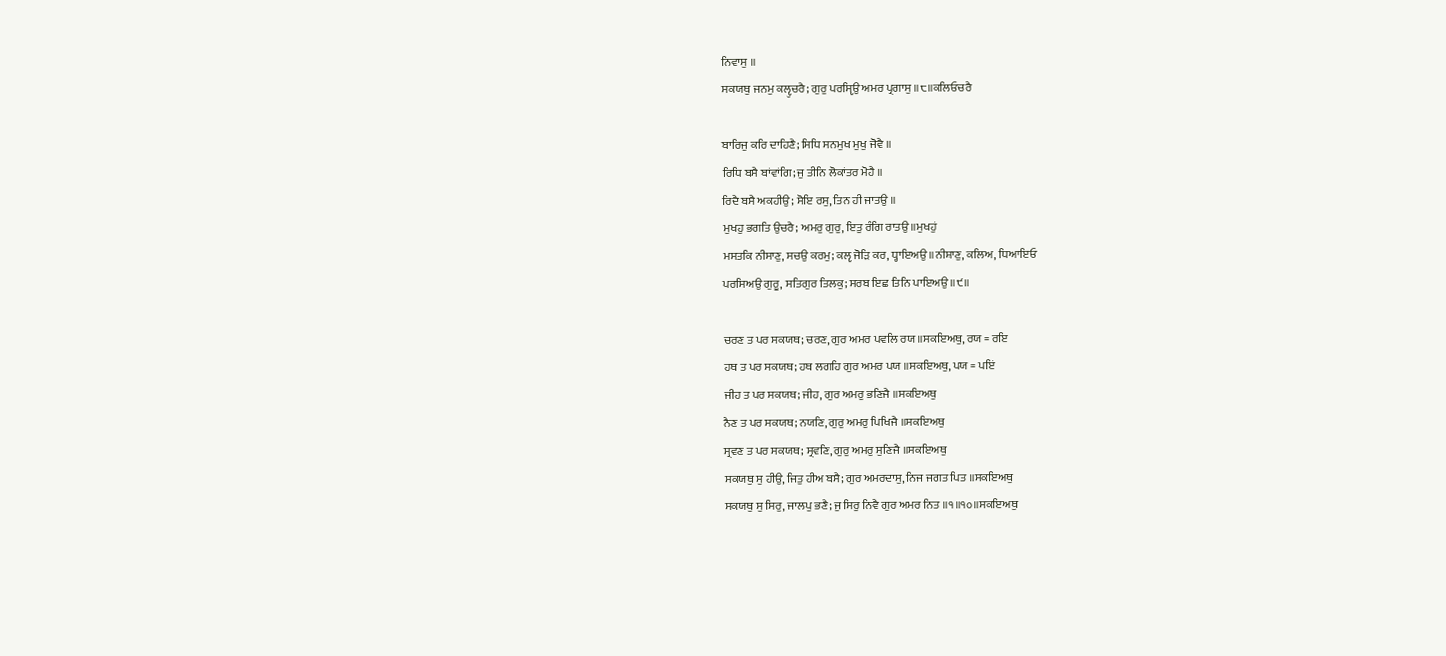ਨਿਵਾਸੁ ॥
ਸਕਯਥੁ ਜਨਮੁ ਕਲੵੁਚਰੈ; ਗੁਰੁ ਪਰਸੵਿਉ ਅਮਰ ਪ੍ਰਗਾਸੁ ॥੮॥ਕਲਿਓਚਰੈ

ਬਾਰਿਜੁ ਕਰਿ ਦਾਹਿਣੈ; ਸਿਧਿ ਸਨਮੁਖ ਮੁਖੁ ਜੋਵੈ ॥
ਰਿਧਿ ਬਸੈ ਬਾਂਵਾਂਗਿ; ਜੁ ਤੀਨਿ ਲੋਕਾਂਤਰ ਮੋਹੈ ॥
ਰਿਦੈ ਬਸੈ ਅਕਹੀਉ; ਸੋਇ ਰਸੁ, ਤਿਨ ਹੀ ਜਾਤਉ ॥
ਮੁਖਹੁ ਭਗਤਿ ਉਚਰੈ; ਅਮਰੁ ਗੁਰੁ, ਇਤੁ ਰੰਗਿ ਰਾਤਉ ॥ਮੁਖਹੁਂ
ਮਸਤਕਿ ਨੀਸਾਣੁ, ਸਚਉ ਕਰਮੁ; ਕਲੵ ਜੋੜਿ ਕਰ, ਧ੍ਹਾਇਅਉ ॥ਨੀਸ਼ਾਣੁ, ਕਲਿਅ, ਧਿਆਇਓ
ਪਰਸਿਅਉ ਗੁਰੂ, ਸਤਿਗੁਰ ਤਿਲਕੁ; ਸਰਬ ਇਛ ਤਿਨਿ ਪਾਇਅਉ ॥੯॥

ਚਰਣ ਤ ਪਰ ਸਕਯਥ; ਚਰਣ, ਗੁਰ ਅਮਰ ਪਵਲਿ ਰਯ ॥ਸਕਇਅਥੁ, ਰਯ = ਰਇ
ਹਥ ਤ ਪਰ ਸਕਯਥ; ਹਥ ਲਗਹਿ ਗੁਰ ਅਮਰ ਪਯ ॥ਸਕਇਅਥੁ, ਪਯ = ਪਇਂ
ਜੀਹ ਤ ਪਰ ਸਕਯਥ; ਜੀਹ, ਗੁਰ ਅਮਰੁ ਭਣਿਜੈ ॥ਸਕਇਅਥੁ
ਨੈਣ ਤ ਪਰ ਸਕਯਥ; ਨਯਣਿ, ਗੁਰੁ ਅਮਰੁ ਪਿਖਿਜੈ ॥ਸਕਇਅਥੁ
ਸ੍ਰਵਣ ਤ ਪਰ ਸਕਯਥ; ਸ੍ਰਵਣਿ, ਗੁਰੁ ਅਮਰੁ ਸੁਣਿਜੈ ॥ਸਕਇਅਥੁ
ਸਕਯਥੁ ਸੁ ਹੀਉ, ਜਿਤੁ ਹੀਅ ਬਸੈ; ਗੁਰ ਅਮਰਦਾਸੁ, ਨਿਜ ਜਗਤ ਪਿਤ ॥ਸਕਇਅਥੁ
ਸਕਯਥੁ ਸੁ ਸਿਰੁ, ਜਾਲਪੁ ਭਣੈ; ਜੁ ਸਿਰੁ ਨਿਵੈ ਗੁਰ ਅਮਰ ਨਿਤ ॥੧॥੧੦॥ਸਕਇਅਥੁ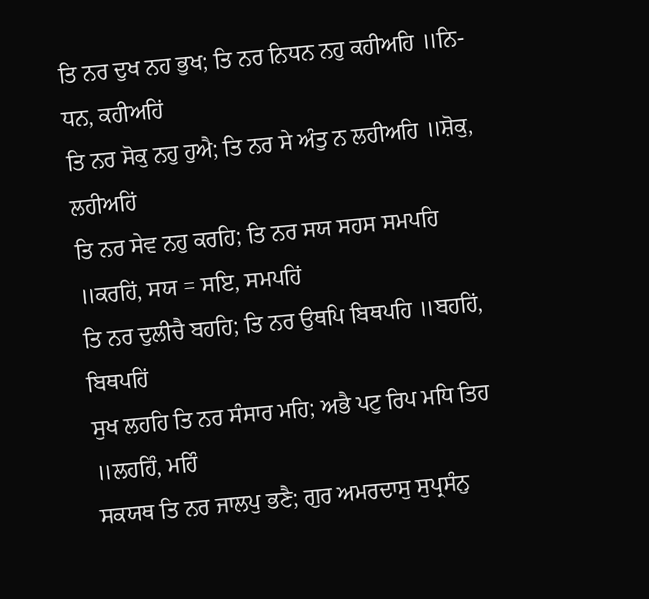ਤਿ ਨਰ ਦੁਖ ਨਹ ਭੁਖ; ਤਿ ਨਰ ਨਿਧਨ ਨਹੁ ਕਹੀਅਹਿ ॥ਨਿ-ਧਨ, ਕਹੀਅਹਿਂ
ਤਿ ਨਰ ਸੋਕੁ ਨਹੁ ਹੁਐ; ਤਿ ਨਰ ਸੇ ਅੰਤੁ ਨ ਲਹੀਅਹਿ ॥ਸ਼ੋਕੁ, ਲਹੀਅਹਿਂ
ਤਿ ਨਰ ਸੇਵ ਨਹੁ ਕਰਹਿ; ਤਿ ਨਰ ਸਯ ਸਹਸ ਸਮਪਹਿ ॥ਕਰਹਿਂ, ਸਯ = ਸਇ, ਸਮਪਹਿਂ
ਤਿ ਨਰ ਦੁਲੀਚੈ ਬਹਹਿ; ਤਿ ਨਰ ਉਥਪਿ ਬਿਥਪਹਿ ॥ਬਹਹਿਂ, ਬਿਥਪਹਿਂ
ਸੁਖ ਲਹਹਿ ਤਿ ਨਰ ਸੰਸਾਰ ਮਹਿ; ਅਭੈ ਪਟੁ ਰਿਪ ਮਧਿ ਤਿਹ ॥ਲਹਹਿੰ, ਮਹਿੰ
ਸਕਯਥ ਤਿ ਨਰ ਜਾਲਪੁ ਭਣੈ; ਗੁਰ ਅਮਰਦਾਸੁ ਸੁਪ੍ਰਸੰਨੁ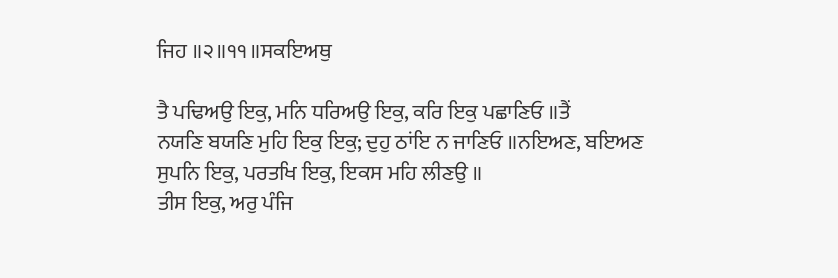ਜਿਹ ॥੨॥੧੧॥ਸਕਇਅਥੁ

ਤੈ ਪਢਿਅਉ ਇਕੁ, ਮਨਿ ਧਰਿਅਉ ਇਕੁ, ਕਰਿ ਇਕੁ ਪਛਾਣਿਓ ॥ਤੈਂ
ਨਯਣਿ ਬਯਣਿ ਮੁਹਿ ਇਕੁ ਇਕੁ; ਦੁਹੁ ਠਾਂਇ ਨ ਜਾਣਿਓ ॥ਨਇਅਣ, ਬਇਅਣ
ਸੁਪਨਿ ਇਕੁ, ਪਰਤਖਿ ਇਕੁ, ਇਕਸ ਮਹਿ ਲੀਣਉ ॥
ਤੀਸ ਇਕੁ, ਅਰੁ ਪੰਜਿ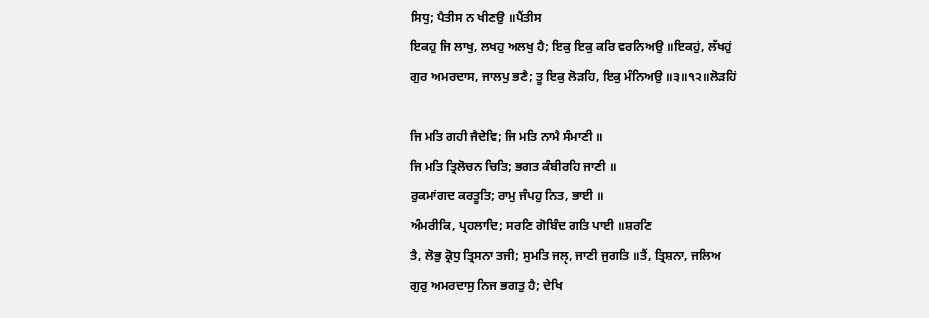ਸਿਧੁ; ਪੈਤੀਸ ਨ ਖੀਣਉ ॥ਪੈਂਤੀਸ
ਇਕਹੁ ਜਿ ਲਾਖੁ, ਲਖਹੁ ਅਲਖੁ ਹੈ; ਇਕੁ ਇਕੁ ਕਰਿ ਵਰਨਿਅਉ ॥ਇਕਹੁਂ, ਲੱਖਹੁਂ
ਗੁਰ ਅਮਰਦਾਸ, ਜਾਲਪੁ ਭਣੈ; ਤੂ ਇਕੁ ਲੋੜਹਿ, ਇਕੁ ਮੰਨਿਅਉ ॥੩॥੧੨॥ਲੋੜਹਿਂ

ਜਿ ਮਤਿ ਗਹੀ ਜੈਦੇਵਿ; ਜਿ ਮਤਿ ਨਾਮੈ ਸੰਮਾਣੀ ॥
ਜਿ ਮਤਿ ਤ੍ਰਿਲੋਚਨ ਚਿਤਿ; ਭਗਤ ਕੰਬੀਰਹਿ ਜਾਣੀ ॥
ਰੁਕਮਾਂਗਦ ਕਰਤੂਤਿ; ਰਾਮੁ ਜੰਪਹੁ ਨਿਤ, ਭਾਈ ॥
ਅੰਮਰੀਕਿ, ਪ੍ਰਹਲਾਦਿ; ਸਰਣਿ ਗੋਬਿੰਦ ਗਤਿ ਪਾਈ ॥ਸ਼ਰਣਿ
ਤੈ, ਲੋਭੁ ਕ੍ਰੋਧੁ ਤ੍ਰਿਸਨਾ ਤਜੀ; ਸੁਮਤਿ ਜਲੵ, ਜਾਣੀ ਜੁਗਤਿ ॥ਤੈਂ, ਤ੍ਰਿਸ਼ਨਾ, ਜਲਿਅ
ਗੁਰੁ ਅਮਰਦਾਸੁ ਨਿਜ ਭਗਤੁ ਹੈ; ਦੇਖਿ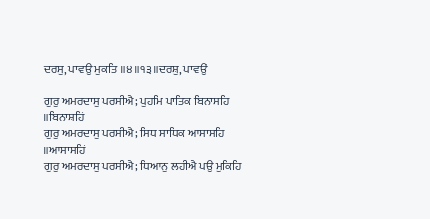ਦਰਸੁ, ਪਾਵਉ ਮੁਕਤਿ ॥੪॥੧੩॥ਦਰਸ਼ੁ, ਪਾਵਉਂ

ਗੁਰੁ ਅਮਰਦਾਸੁ ਪਰਸੀਐ; ਪੁਹਮਿ ਪਾਤਿਕ ਬਿਨਾਸਹਿ ॥ਬਿਨਾਸ਼ਹਿਂ
ਗੁਰੁ ਅਮਰਦਾਸੁ ਪਰਸੀਐ; ਸਿਧ ਸਾਧਿਕ ਆਸਾਸਹਿ ॥ਆਸਾਸਹਿਂ
ਗੁਰੁ ਅਮਰਦਾਸੁ ਪਰਸੀਐ; ਧਿਆਨੁ ਲਹੀਐ ਪਉ ਮੁਕਿਹਿ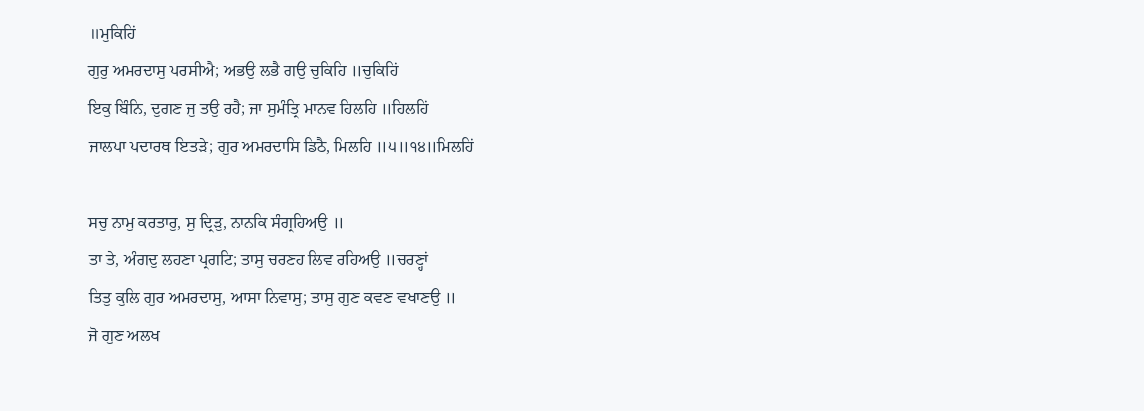॥ਮੁਕਿਹਿਂ
ਗੁਰੁ ਅਮਰਦਾਸੁ ਪਰਸੀਐ; ਅਭਉ ਲਭੈ ਗਉ ਚੁਕਿਹਿ ॥ਚੁਕਿਹਿਂ
ਇਕੁ ਬਿੰਨਿ, ਦੁਗਣ ਜੁ ਤਉ ਰਹੈ; ਜਾ ਸੁਮੰਤ੍ਰਿ ਮਾਨਵ ਹਿਲਹਿ ॥ਹਿਲਹਿਂ
ਜਾਲਪਾ ਪਦਾਰਥ ਇਤੜੇ; ਗੁਰ ਅਮਰਦਾਸਿ ਡਿਠੈ, ਮਿਲਹਿ ॥੫॥੧੪॥ਮਿਲਹਿਂ

ਸਚੁ ਨਾਮੁ ਕਰਤਾਰੁ, ਸੁ ਦ੍ਰਿੜੁ, ਨਾਨਕਿ ਸੰਗ੍ਰਹਿਅਉ ॥
ਤਾ ਤੇ, ਅੰਗਦੁ ਲਹਣਾ ਪ੍ਰਗਟਿ; ਤਾਸੁ ਚਰਣਹ ਲਿਵ ਰਹਿਅਉ ॥ਚਰਣ੍ਹਾਂ
ਤਿਤੁ ਕੁਲਿ ਗੁਰ ਅਮਰਦਾਸੁ, ਆਸਾ ਨਿਵਾਸੁ; ਤਾਸੁ ਗੁਣ ਕਵਣ ਵਖਾਣਉ ॥
ਜੋ ਗੁਣ ਅਲਖ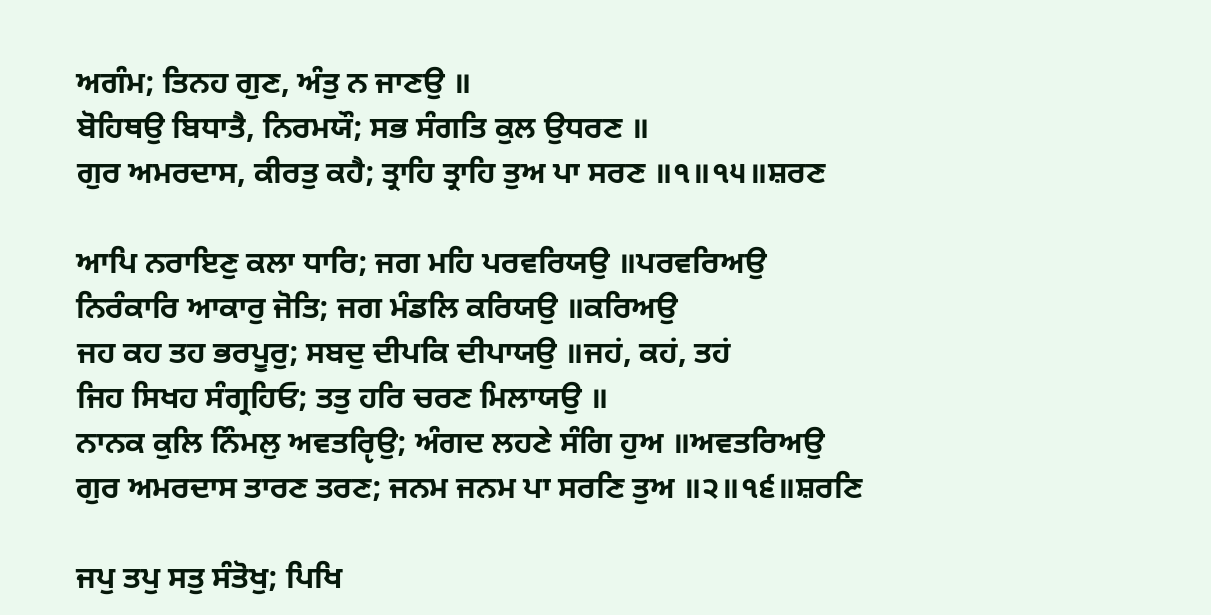ਅਗੰਮ; ਤਿਨਹ ਗੁਣ, ਅੰਤੁ ਨ ਜਾਣਉ ॥
ਬੋਹਿਥਉ ਬਿਧਾਤੈ, ਨਿਰਮਯੌ; ਸਭ ਸੰਗਤਿ ਕੁਲ ਉਧਰਣ ॥
ਗੁਰ ਅਮਰਦਾਸ, ਕੀਰਤੁ ਕਹੈ; ਤ੍ਰਾਹਿ ਤ੍ਰਾਹਿ ਤੁਅ ਪਾ ਸਰਣ ॥੧॥੧੫॥ਸ਼ਰਣ

ਆਪਿ ਨਰਾਇਣੁ ਕਲਾ ਧਾਰਿ; ਜਗ ਮਹਿ ਪਰਵਰਿਯਉ ॥ਪਰਵਰਿਅਉ
ਨਿਰੰਕਾਰਿ ਆਕਾਰੁ ਜੋਤਿ; ਜਗ ਮੰਡਲਿ ਕਰਿਯਉ ॥ਕਰਿਅਉ
ਜਹ ਕਹ ਤਹ ਭਰਪੂਰੁ; ਸਬਦੁ ਦੀਪਕਿ ਦੀਪਾਯਉ ॥ਜਹਂ, ਕਹਂ, ਤਹਂ
ਜਿਹ ਸਿਖਹ ਸੰਗ੍ਰਹਿਓ; ਤਤੁ ਹਰਿ ਚਰਣ ਮਿਲਾਯਉ ॥
ਨਾਨਕ ਕੁਲਿ ਨਿੰਮਲੁ ਅਵਤਰੵਿਉ; ਅੰਗਦ ਲਹਣੇ ਸੰਗਿ ਹੁਅ ॥ਅਵਤਰਿਅਉ
ਗੁਰ ਅਮਰਦਾਸ ਤਾਰਣ ਤਰਣ; ਜਨਮ ਜਨਮ ਪਾ ਸਰਣਿ ਤੁਅ ॥੨॥੧੬॥ਸ਼ਰਣਿ

ਜਪੁ ਤਪੁ ਸਤੁ ਸੰਤੋਖੁ; ਪਿਖਿ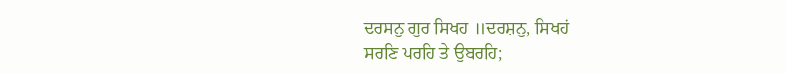ਦਰਸਨੁ ਗੁਰ ਸਿਖਹ ॥ਦਰਸ਼ਨੁ, ਸਿਖਹਂ
ਸਰਣਿ ਪਰਹਿ ਤੇ ਉਬਰਹਿ;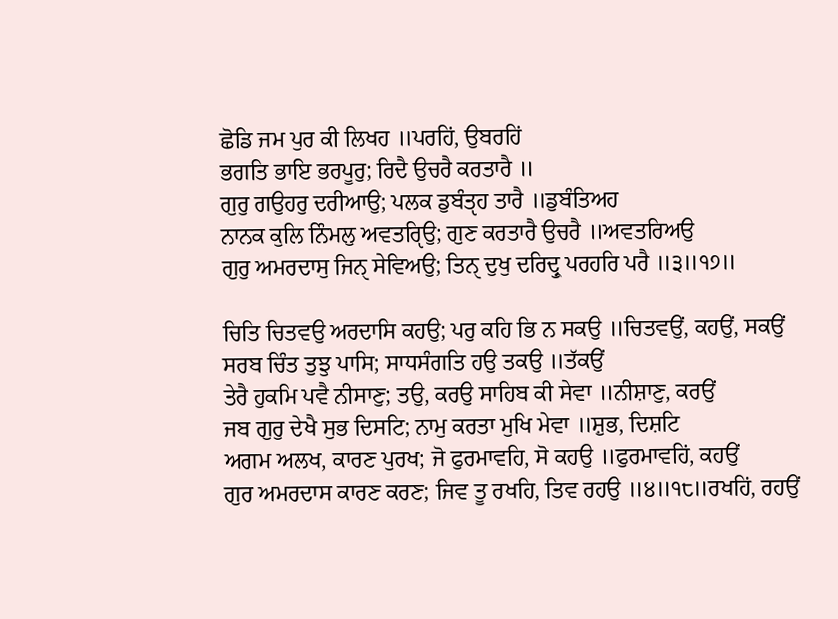ਛੋਡਿ ਜਮ ਪੁਰ ਕੀ ਲਿਖਹ ॥ਪਰਹਿਂ, ਉਬਰਹਿਂ
ਭਗਤਿ ਭਾਇ ਭਰਪੂਰੁ; ਰਿਦੈ ਉਚਰੈ ਕਰਤਾਰੈ ॥
ਗੁਰੁ ਗਉਹਰੁ ਦਰੀਆਉ; ਪਲਕ ਡੁਬੰਤੵਹ ਤਾਰੈ ॥ਡੁਬੰਤਿਅਹ
ਨਾਨਕ ਕੁਲਿ ਨਿੰਮਲੁ ਅਵਤਰੵਿਉ; ਗੁਣ ਕਰਤਾਰੈ ਉਚਰੈ ॥ਅਵਤਰਿਅਉ
ਗੁਰੁ ਅਮਰਦਾਸੁ ਜਿਨੑ ਸੇਵਿਅਉ; ਤਿਨੑ ਦੁਖੁ ਦਰਿਦ੍ਰੁ ਪਰਹਰਿ ਪਰੈ ॥੩॥੧੭॥

ਚਿਤਿ ਚਿਤਵਉ ਅਰਦਾਸਿ ਕਹਉ; ਪਰੁ ਕਹਿ ਭਿ ਨ ਸਕਉ ॥ਚਿਤਵਉਂ, ਕਹਉਂ, ਸਕਉਂ
ਸਰਬ ਚਿੰਤ ਤੁਝੁ ਪਾਸਿ; ਸਾਧਸੰਗਤਿ ਹਉ ਤਕਉ ॥ਤੱਕਉਂ
ਤੇਰੈ ਹੁਕਮਿ ਪਵੈ ਨੀਸਾਣੁ; ਤਉ, ਕਰਉ ਸਾਹਿਬ ਕੀ ਸੇਵਾ ॥ਨੀਸ਼ਾਣੁ, ਕਰਉਂ
ਜਬ ਗੁਰੁ ਦੇਖੈ ਸੁਭ ਦਿਸਟਿ; ਨਾਮੁ ਕਰਤਾ ਮੁਖਿ ਮੇਵਾ ॥ਸ਼ੁਭ, ਦਿਸ਼ਟਿ
ਅਗਮ ਅਲਖ, ਕਾਰਣ ਪੁਰਖ; ਜੋ ਫੁਰਮਾਵਹਿ, ਸੋ ਕਹਉ ॥ਫੁਰਮਾਵਹਿਂ, ਕਹਉਂ
ਗੁਰ ਅਮਰਦਾਸ ਕਾਰਣ ਕਰਣ; ਜਿਵ ਤੂ ਰਖਹਿ, ਤਿਵ ਰਹਉ ॥੪॥੧੮॥ਰਖਹਿਂ, ਰਹਉਂ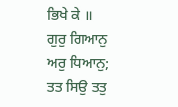ਭਿਖੇ ਕੇ ॥
ਗੁਰੁ ਗਿਆਨੁ ਅਰੁ ਧਿਆਨੁ; ਤਤ ਸਿਉ ਤਤੁ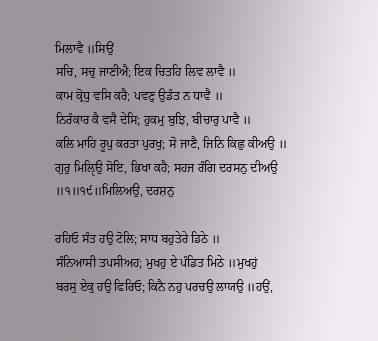ਮਿਲਾਵੈ ॥ਸਿਉਂ
ਸਚਿ, ਸਚੁ ਜਾਣੀਐ; ਇਕ ਚਿਤਹਿ ਲਿਵ ਲਾਵੈ ॥
ਕਾਮ ਕ੍ਰੋਧੁ ਵਸਿ ਕਰੈ; ਪਵਣੁ ਉਡੰਤ ਨ ਧਾਵੈ ॥
ਨਿਰੰਕਾਰ ਕੈ ਵਸੈ ਦੇਸਿ; ਹੁਕਮੁ ਬੁਝਿ, ਬੀਚਾਰੁ ਪਾਵੈ ॥
ਕਲਿ ਮਾਹਿ ਰੂਪੁ ਕਰਤਾ ਪੁਰਖੁ; ਸੋ ਜਾਣੈ, ਜਿਨਿ ਕਿਛੁ ਕੀਅਉ ॥
ਗੁਰੁ ਮਿਲੵਿਉ ਸੋਇ, ਭਿਖਾ ਕਹੈ; ਸਹਜ ਰੰਗਿ ਦਰਸਨੁ ਦੀਅਉ ॥੧॥੧੯॥ਮਿਲਿਅਉ, ਦਰਸ਼ਨੁ

ਰਹਿਓ ਸੰਤ ਹਉ ਟੋਲਿ; ਸਾਧ ਬਹੁਤੇਰੇ ਡਿਠੇ ॥
ਸੰਨਿਆਸੀ ਤਪਸੀਅਹ; ਮੁਖਹੁ ਏ ਪੰਡਿਤ ਮਿਠੇ ॥ਮੁਖਹੁਂ
ਬਰਸੁ ਏਕੁ ਹਉ ਫਿਰਿਓ; ਕਿਨੈ ਨਹੁ ਪਰਚਉ ਲਾਯਉ ॥ਹਉਂ,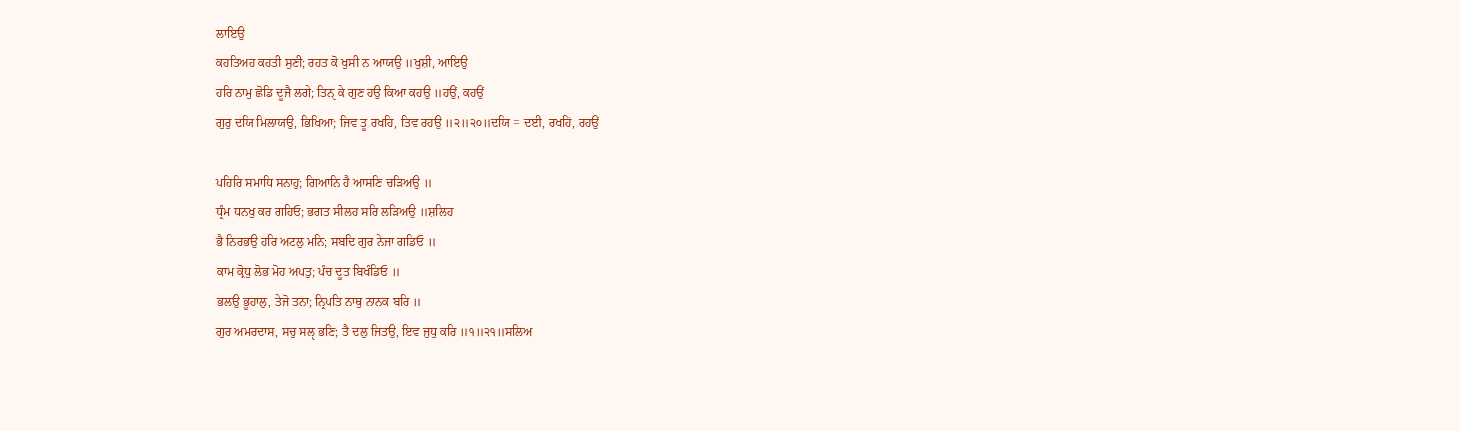ਲਾਇਉ
ਕਹਤਿਅਹ ਕਹਤੀ ਸੁਣੀ; ਰਹਤ ਕੋ ਖੁਸੀ ਨ ਆਯਉ ॥ਖੁਸ਼ੀ, ਆਇਉ
ਹਰਿ ਨਾਮੁ ਛੋਡਿ ਦੂਜੈ ਲਗੇ; ਤਿਨੑ ਕੇ ਗੁਣ ਹਉ ਕਿਆ ਕਹਉ ॥ਹਉਂ, ਕਹਉਂ
ਗੁਰੁ ਦਯਿ ਮਿਲਾਯਉ, ਭਿਖਿਆ; ਜਿਵ ਤੂ ਰਖਹਿ, ਤਿਵ ਰਹਉ ॥੨॥੨੦॥ਦਯਿ = ਦਈ, ਰਖਹਿਂ, ਰਹਉਂ

ਪਹਿਰਿ ਸਮਾਧਿ ਸਨਾਹੁ; ਗਿਆਨਿ ਹੈ ਆਸਣਿ ਚੜਿਅਉ ॥
ਧ੍ਰੰਮ ਧਨਖੁ ਕਰ ਗਹਿਓ; ਭਗਤ ਸੀਲਹ ਸਰਿ ਲੜਿਅਉ ॥ਸ਼ਲਿਹ
ਭੈ ਨਿਰਭਉ ਹਰਿ ਅਟਲੁ ਮਨਿ; ਸਬਦਿ ਗੁਰ ਨੇਜਾ ਗਡਿਓ ॥
ਕਾਮ ਕ੍ਰੋਧੁ ਲੋਭ ਮੋਹ ਅਪਤੁ; ਪੰਚ ਦੂਤ ਬਿਖੰਡਿਓ ॥
ਭਲਉ ਭੂਹਾਲੁ, ਤੇਜੋ ਤਨਾ; ਨ੍ਰਿਪਤਿ ਨਾਥੁ ਨਾਨਕ ਬਰਿ ॥
ਗੁਰ ਅਮਰਦਾਸ, ਸਚੁ ਸਲੵ ਭਣਿ; ਤੈ ਦਲੁ ਜਿਤਉ, ਇਵ ਜੁਧੁ ਕਰਿ ॥੧॥੨੧॥ਸਲਿਅ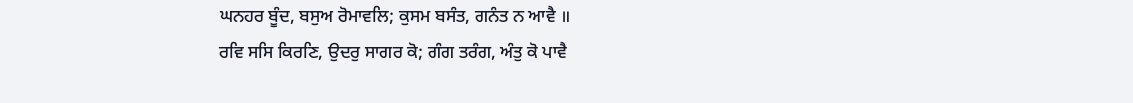ਘਨਹਰ ਬੂੰਦ, ਬਸੁਅ ਰੋਮਾਵਲਿ; ਕੁਸਮ ਬਸੰਤ, ਗਨੰਤ ਨ ਆਵੈ ॥
ਰਵਿ ਸਸਿ ਕਿਰਣਿ, ਉਦਰੁ ਸਾਗਰ ਕੋ; ਗੰਗ ਤਰੰਗ, ਅੰਤੁ ਕੋ ਪਾਵੈ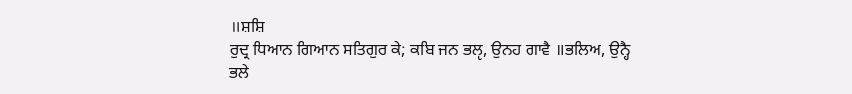॥ਸ਼ਸ਼ਿ
ਰੁਦ੍ਰ ਧਿਆਨ ਗਿਆਨ ਸਤਿਗੁਰ ਕੇ; ਕਬਿ ਜਨ ਭਲੵ, ਉਨਹ ਗਾਵੈ ॥ਭਲਿਅ, ਉਨ੍ਹੈ
ਭਲੇ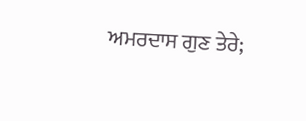ਅਮਰਦਾਸ ਗੁਣ ਤੇਰੇ;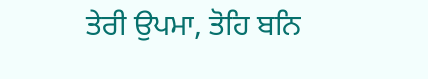ਤੇਰੀ ਉਪਮਾ, ਤੋਹਿ ਬਨਿ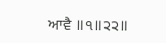ਆਵੈ ॥੧॥੨੨॥